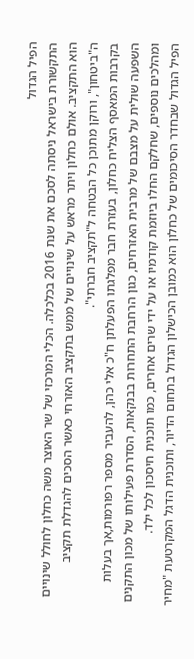הפיל הגדול
התקשורת בישראל ניסתה לסכם את שנת 2016 בכלכלה. הכלי המרכזי של שר האוצר משה כחלון לחולל שינויים הוא התקציב. אולם כחלון ויתר מראש על שינויים של ממש בתקציב האזרחי כאשר הסכים להגדלת תקציב ה"ביטחון", ורוקן מתוכן כל הבטחה ל"תקציב חברתי".
בקרבות המאסף הצליח כחלון, בעזרת חבר מפלגתו הפעלתן ח"כ אלי כהן, להעביר מספר רפורמות,אך בעלות השפעה שולית על מצבם של מרבית האזרחים, כגון הרחבת התחרות בבנקאות, הסדרת פעילותו של מכון התקנים ומהלכים נוספים, שחלקם החלו ביוזמת קודמיו או על ידי שרים אחרים, כמו תוכנית חיסכון לכל ילד.
הפיל הגדול שבחדר הסיכומים של כחלון הוא כמובן הכישלון הגדול בתחום הדיור, ותוכנית הדגל המקרטעת "מחיר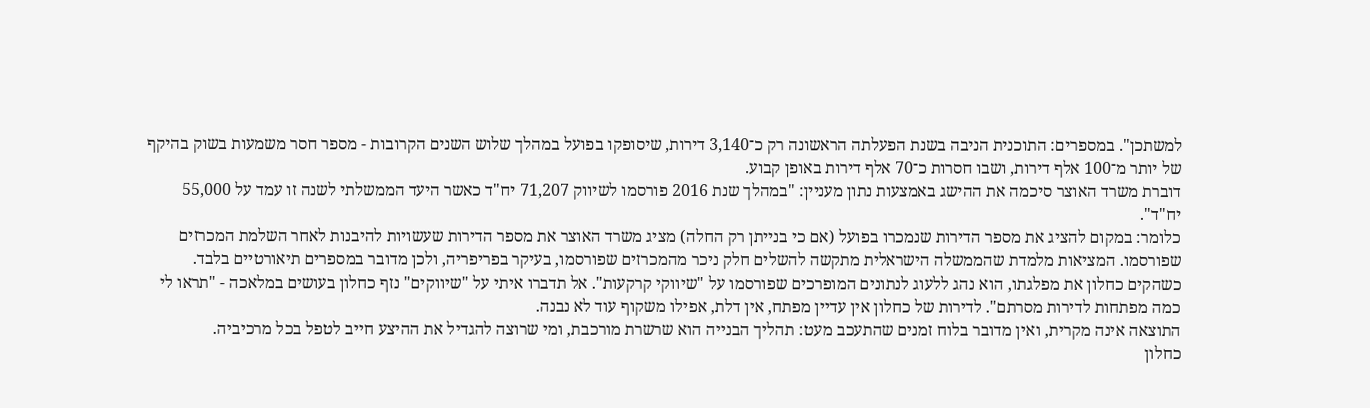למשתכן". במספרים: התוכנית הניבה בשנת הפעלתה הראשונה רק כ־3,140 דירות, שיסופקו בפועל במהלך שלוש השנים הקרובות - מספר חסר משמעות בשוק בהיקף של יותר מ־100 אלף דירות, ושבו חסרות כ־70 אלף דירות באופן קבוע.
דוברת משרד האוצר סיכמה את ההישג באמצעות נתון מעניין: "במהלך שנת 2016 פורסמו לשיווק 71,207 יח"ד כאשר היעד הממשלתי לשנה זו עמד על 55,000 יח"ד".
כלומר: במקום להציג את מספר הדירות שנמכרו בפועל (אם כי בנייתן רק החלה) מציג משרד האוצר את מספר הדירות שעשויות להיבנות לאחר השלמת המכרזים שפורסמו. המציאות מלמדת שהממשלה הישראלית מתקשה להשלים חלק ניכר מהמכרזים שפורסמו, בעיקר בפריפריה, ולכן מדובר במספרים תיאורטיים בלבד.
כשהקים כחלון את מפלגתו, הוא נהג ללעוג לנתונים המופרכים שפורסמו על "שיווקי קרקעות". אל תדברו איתי על "שיווקים" נזף כחלון בעושים במלאכה - "תראו לי כמה מפתחות לדירות מסרתם". לדירות של כחלון אין עדיין מפתח, אין דלת, אפילו משקוף עוד לא נבנה.
התוצאה אינה מקרית, ואין מדובר בלוח זמנים שהתעכב מעט: תהליך הבנייה הוא שרשרת מורכבת, ומי שרוצה להגדיל את ההיצע חייב לטפל בכל מרכיביה.
כחלון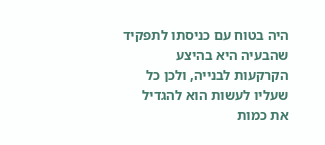היה בטוח עם כניסתו לתפקיד שהבעיה היא בהיצע הקרקעות לבנייה, ולכן כל שעליו לעשות הוא להגדיל את כמות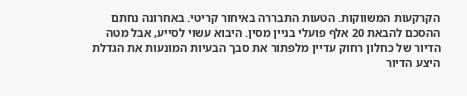הקרקעות המשווקות. הטעות התבררה באיחור קריטי. באחרונה נחתם ההסכם להבאת 20 אלף פועלי בניין מסין. היבוא עשוי לסייע, אבל מטה הדיור של כחלון רחוק עדיין מלפתור את סבך הבעיות המונעות את הגדלת היצע הדיור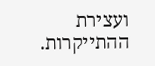ועצירת ההתייקרות.